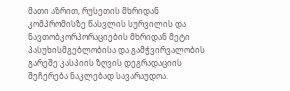მათი აზრით, რუსეთის მხრიდან კომპრომისზე წასვლის სურვილის და ნავთობკორპორაციების მხრიდან მეტი პასუხისმგებლობისა და გამჭვირვალობის გარეშე კასპიის ზღვის დეგრადაციის შეჩერება ნაკლებად სავარაუდოა.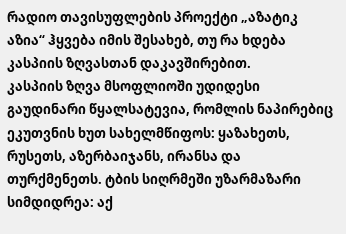რადიო თავისუფლების პროექტი „აზატიკ აზია“ ჰყვება იმის შესახებ, თუ რა ხდება კასპიის ზღვასთან დაკავშირებით.
კასპიის ზღვა მსოფლიოში უდიდესი გაუდინარი წყალსატევია, რომლის ნაპირებიც ეკუთვნის ხუთ სახელმწიფოს: ყაზახეთს, რუსეთს, აზერბაიჯანს, ირანსა და თურქმენეთს. ტბის სიღრმეში უზარმაზარი სიმდიდრეა: აქ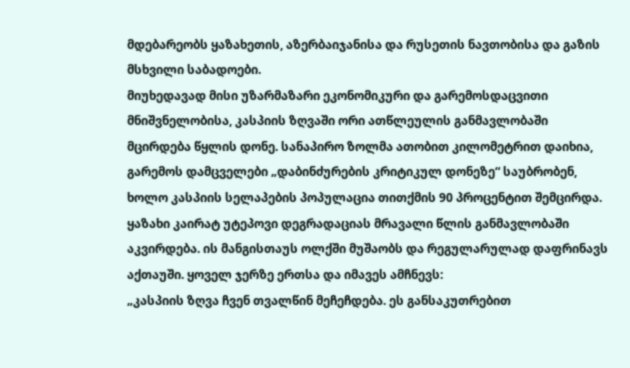მდებარეობს ყაზახეთის, აზერბაიჯანისა და რუსეთის ნავთობისა და გაზის მსხვილი საბადოები.
მიუხედავად მისი უზარმაზარი ეკონომიკური და გარემოსდაცვითი მნიშვნელობისა, კასპიის ზღვაში ორი ათწლეულის განმავლობაში მცირდება წყლის დონე. სანაპირო ზოლმა ათობით კილომეტრით დაიხია, გარემოს დამცველები „დაბინძურების კრიტიკულ დონეზე“ საუბრობენ, ხოლო კასპიის სელაპების პოპულაცია თითქმის 90 პროცენტით შემცირდა.
ყაზახი კაირატ უტეპოვი დეგრადაციას მრავალი წლის განმავლობაში აკვირდება. ის მანგისთაუს ოლქში მუშაობს და რეგულარულად დაფრინავს აქთაუში. ყოველ ჯერზე ერთსა და იმავეს ამჩნევს:
„კასპიის ზღვა ჩვენ თვალწინ მეჩეჩდება. ეს განსაკუთრებით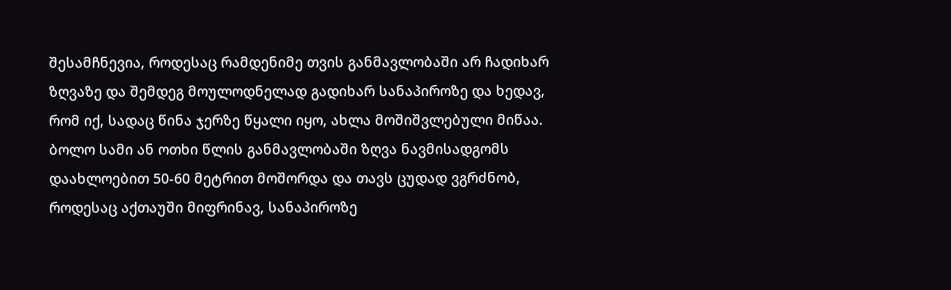შესამჩნევია, როდესაც რამდენიმე თვის განმავლობაში არ ჩადიხარ ზღვაზე და შემდეგ მოულოდნელად გადიხარ სანაპიროზე და ხედავ, რომ იქ, სადაც წინა ჯერზე წყალი იყო, ახლა მოშიშვლებული მიწაა. ბოლო სამი ან ოთხი წლის განმავლობაში ზღვა ნავმისადგომს დაახლოებით 50-60 მეტრით მოშორდა და თავს ცუდად ვგრძნობ, როდესაც აქთაუში მიფრინავ, სანაპიროზე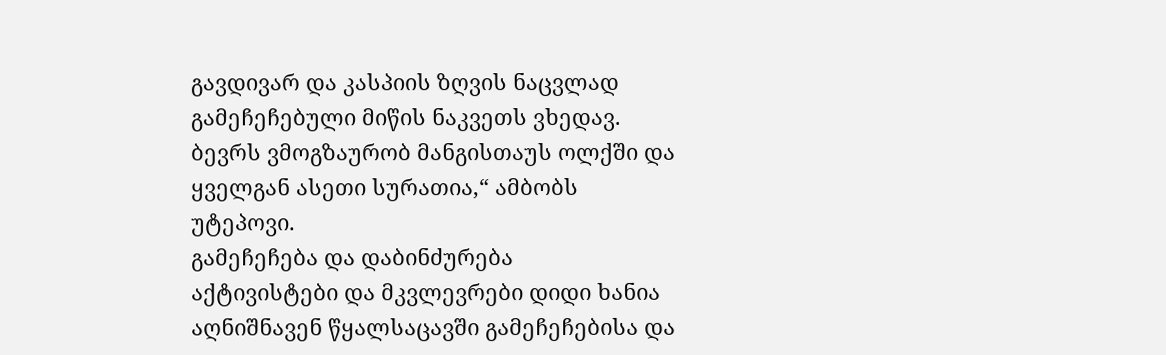გავდივარ და კასპიის ზღვის ნაცვლად გამეჩეჩებული მიწის ნაკვეთს ვხედავ. ბევრს ვმოგზაურობ მანგისთაუს ოლქში და ყველგან ასეთი სურათია,“ ამბობს უტეპოვი.
გამეჩეჩება და დაბინძურება
აქტივისტები და მკვლევრები დიდი ხანია აღნიშნავენ წყალსაცავში გამეჩეჩებისა და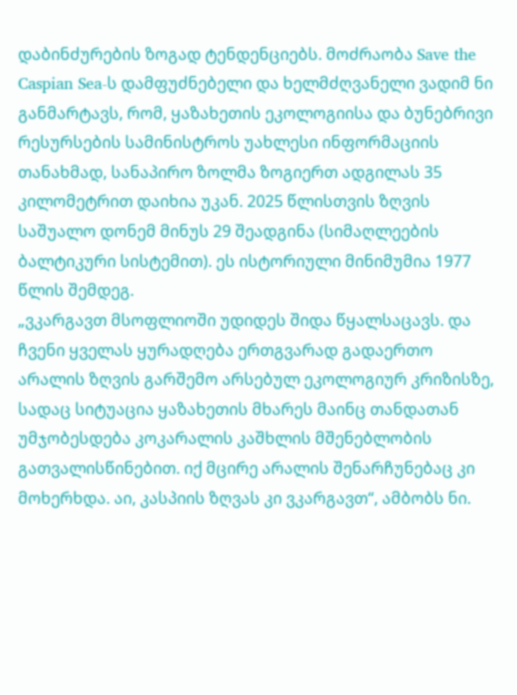დაბინძურების ზოგად ტენდენციებს. მოძრაობა Save the Caspian Sea-ს დამფუძნებელი და ხელმძღვანელი ვადიმ ნი განმარტავს, რომ, ყაზახეთის ეკოლოგიისა და ბუნებრივი რესურსების სამინისტროს უახლესი ინფორმაციის თანახმად, სანაპირო ზოლმა ზოგიერთ ადგილას 35 კილომეტრით დაიხია უკან. 2025 წლისთვის ზღვის საშუალო დონემ მინუს 29 შეადგინა (სიმაღლეების ბალტიკური სისტემით). ეს ისტორიული მინიმუმია 1977 წლის შემდეგ.
„ვკარგავთ მსოფლიოში უდიდეს შიდა წყალსაცავს. და ჩვენი ყველას ყურადღება ერთგვარად გადაერთო არალის ზღვის გარშემო არსებულ ეკოლოგიურ კრიზისზე, სადაც სიტუაცია ყაზახეთის მხარეს მაინც თანდათან უმჯობესდება კოკარალის კაშხლის მშენებლობის გათვალისწინებით. იქ მცირე არალის შენარჩუნებაც კი მოხერხდა. აი, კასპიის ზღვას კი ვკარგავთ“, ამბობს ნი.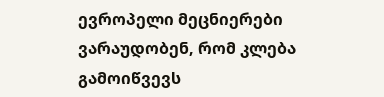ევროპელი მეცნიერები ვარაუდობენ, რომ კლება გამოიწვევს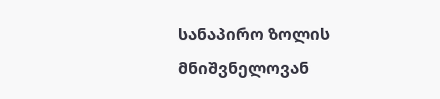სანაპირო ზოლის მნიშვნელოვან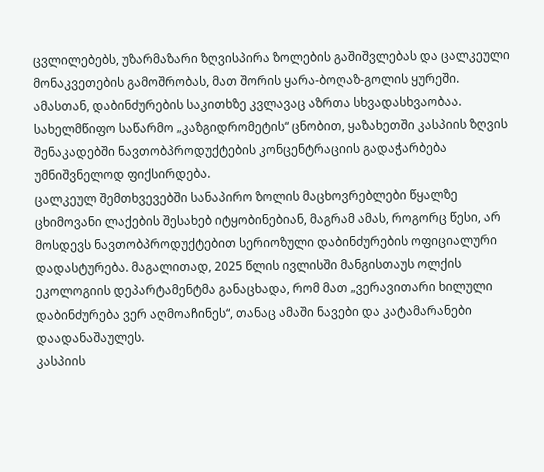ცვლილებებს, უზარმაზარი ზღვისპირა ზოლების გაშიშვლებას და ცალკეული მონაკვეთების გამოშრობას, მათ შორის ყარა-ბოღაზ-გოლის ყურეში.
ამასთან, დაბინძურების საკითხზე კვლავაც აზრთა სხვადასხვაობაა. სახელმწიფო საწარმო „კაზგიდრომეტის“ ცნობით, ყაზახეთში კასპიის ზღვის შენაკადებში ნავთობპროდუქტების კონცენტრაციის გადაჭარბება უმნიშვნელოდ ფიქსირდება.
ცალკეულ შემთხვევებში სანაპირო ზოლის მაცხოვრებლები წყალზე ცხიმოვანი ლაქების შესახებ იტყობინებიან, მაგრამ ამას, როგორც წესი, არ მოსდევს ნავთობპროდუქტებით სერიოზული დაბინძურების ოფიციალური დადასტურება. მაგალითად, 2025 წლის ივლისში მანგისთაუს ოლქის ეკოლოგიის დეპარტამენტმა განაცხადა, რომ მათ „ვერავითარი ხილული დაბინძურება ვერ აღმოაჩინეს“, თანაც ამაში ნავები და კატამარანები დაადანაშაულეს.
კასპიის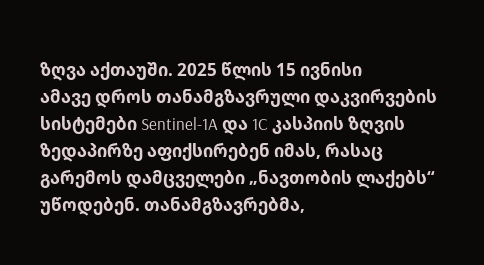ზღვა აქთაუში. 2025 წლის 15 ივნისი
ამავე დროს თანამგზავრული დაკვირვების სისტემები Sentinel-1A და 1C კასპიის ზღვის ზედაპირზე აფიქსირებენ იმას, რასაც გარემოს დამცველები „ნავთობის ლაქებს“ უწოდებენ. თანამგზავრებმა,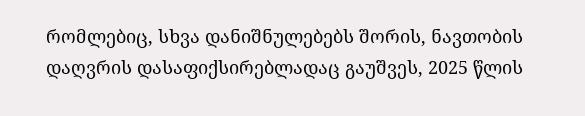რომლებიც, სხვა დანიშნულებებს შორის, ნავთობის დაღვრის დასაფიქსირებლადაც გაუშვეს, 2025 წლის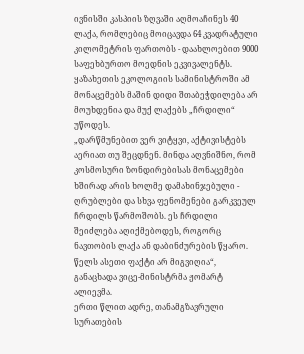ივნისში კასპიის ზღვაში აღმოაჩინეს 40 ლაქა, რომლებიც მოიცავდა 64 კვადრატული კილომეტრის ფართობს - დაახლოებით 9000 საფეხბურთო მოედნის ეკვივალენტს.
ყაზახეთის ეკოლოგიის სამინისტროში ამ მონაცემებს მაშინ დიდი შთაბეჭდილება არ მოუხდენია და მუქ ლაქებს „ჩრდილი“ უწოდეს.
„დარწმუნებით ვერ ვიტყვი, აქტივისტებს აერიათ თუ შეცდნენ. მინდა აღვნიშნო, რომ კოსმოსური ზონდირებისას მონაცემები ხშირად არის ხოლმე დამახინჯებული - ღრუბლები და სხვა ფენომენები გარკვეულ ჩრდილს წარმოშობს. ეს ჩრდილი შეიძლება აღიქმებოდეს, როგორც ნავთობის ლაქა ან დაბინძურების წყარო. წელს ასეთი ფაქტი არ მიგვიღია“, განაცხადა ვიცე-მინისტრმა ჟომარტ ალიევმა.
ერთი წლით ადრე, თანამგზავრული სურათების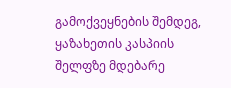გამოქვეყნების შემდეგ, ყაზახეთის კასპიის შელფზე მდებარე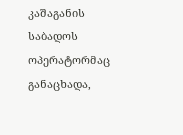კაშაგანის საბადოს ოპერატორმაც განაცხადა,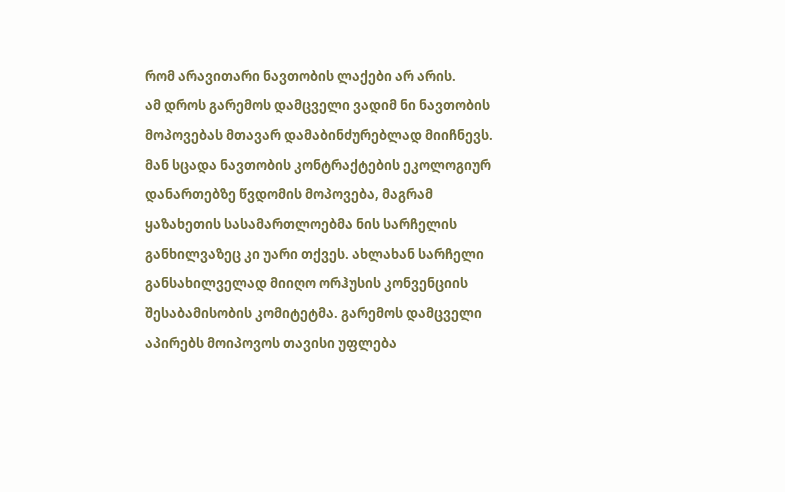რომ არავითარი ნავთობის ლაქები არ არის.
ამ დროს გარემოს დამცველი ვადიმ ნი ნავთობის მოპოვებას მთავარ დამაბინძურებლად მიიჩნევს. მან სცადა ნავთობის კონტრაქტების ეკოლოგიურ დანართებზე წვდომის მოპოვება, მაგრამ ყაზახეთის სასამართლოებმა ნის სარჩელის განხილვაზეც კი უარი თქვეს. ახლახან სარჩელი განსახილველად მიიღო ორჰუსის კონვენციის შესაბამისობის კომიტეტმა. გარემოს დამცველი აპირებს მოიპოვოს თავისი უფლება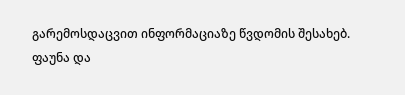გარემოსდაცვით ინფორმაციაზე წვდომის შესახებ.
ფაუნა და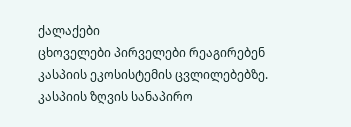ქალაქები
ცხოველები პირველები რეაგირებენ კასპიის ეკოსისტემის ცვლილებებზე. კასპიის ზღვის სანაპირო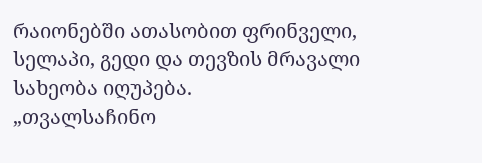რაიონებში ათასობით ფრინველი, სელაპი, გედი და თევზის მრავალი სახეობა იღუპება.
„თვალსაჩინო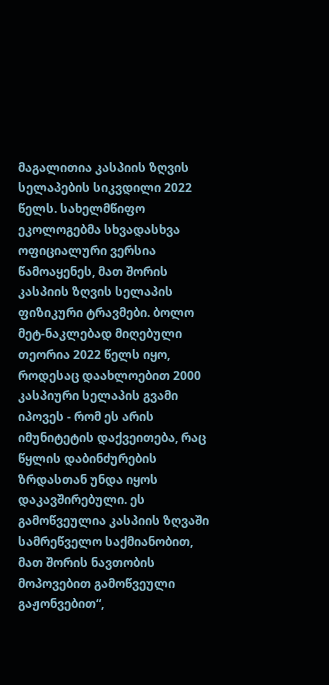მაგალითია კასპიის ზღვის სელაპების სიკვდილი 2022 წელს. სახელმწიფო ეკოლოგებმა სხვადასხვა ოფიციალური ვერსია წამოაყენეს, მათ შორის კასპიის ზღვის სელაპის ფიზიკური ტრავმები. ბოლო მეტ-ნაკლებად მიღებული თეორია 2022 წელს იყო, როდესაც დაახლოებით 2000 კასპიური სელაპის გვამი იპოვეს - რომ ეს არის იმუნიტეტის დაქვეითება, რაც წყლის დაბინძურების ზრდასთან უნდა იყოს დაკავშირებული. ეს გამოწვეულია კასპიის ზღვაში სამრეწველო საქმიანობით, მათ შორის ნავთობის მოპოვებით გამოწვეული გაჟონვებით“,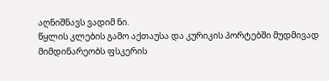აღნიშნავს ვადიმ ნი.
წყლის კლების გამო აქთაუსა და კურიკის პორტებში მუდმივად მიმდინარეობს ფსკერის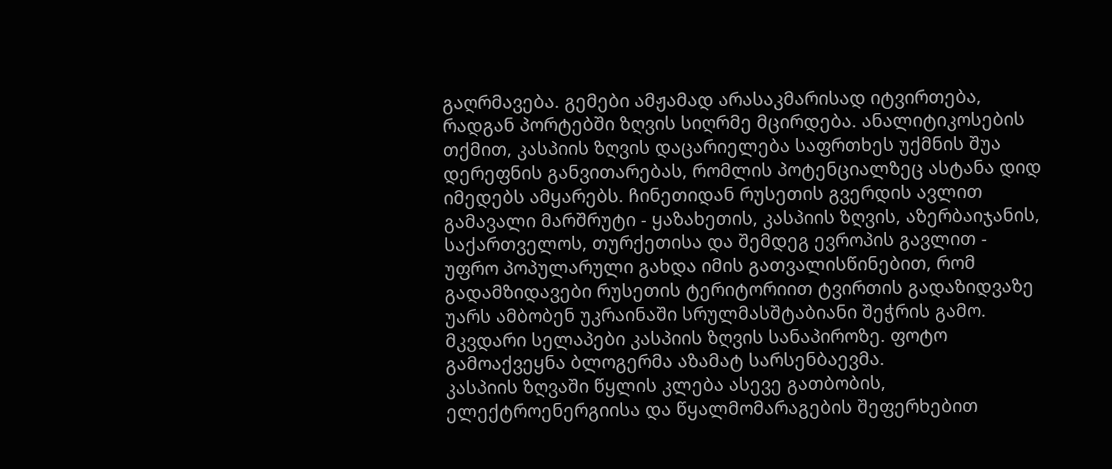გაღრმავება. გემები ამჟამად არასაკმარისად იტვირთება, რადგან პორტებში ზღვის სიღრმე მცირდება. ანალიტიკოსების თქმით, კასპიის ზღვის დაცარიელება საფრთხეს უქმნის შუა დერეფნის განვითარებას, რომლის პოტენციალზეც ასტანა დიდ იმედებს ამყარებს. ჩინეთიდან რუსეთის გვერდის ავლით გამავალი მარშრუტი - ყაზახეთის, კასპიის ზღვის, აზერბაიჯანის, საქართველოს, თურქეთისა და შემდეგ ევროპის გავლით - უფრო პოპულარული გახდა იმის გათვალისწინებით, რომ გადამზიდავები რუსეთის ტერიტორიით ტვირთის გადაზიდვაზე უარს ამბობენ უკრაინაში სრულმასშტაბიანი შეჭრის გამო.
მკვდარი სელაპები კასპიის ზღვის სანაპიროზე. ფოტო გამოაქვეყნა ბლოგერმა აზამატ სარსენბაევმა.
კასპიის ზღვაში წყლის კლება ასევე გათბობის, ელექტროენერგიისა და წყალმომარაგების შეფერხებით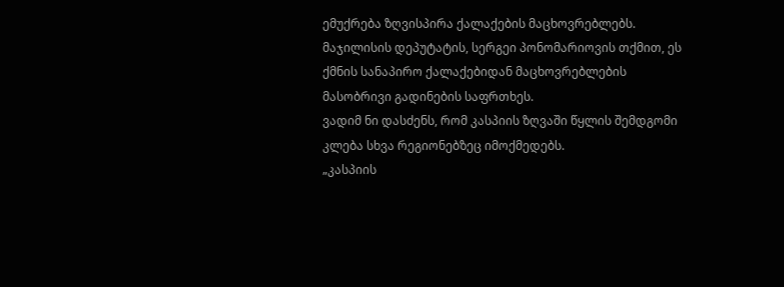ემუქრება ზღვისპირა ქალაქების მაცხოვრებლებს. მაჯილისის დეპუტატის, სერგეი პონომარიოვის თქმით, ეს ქმნის სანაპირო ქალაქებიდან მაცხოვრებლების მასობრივი გადინების საფრთხეს.
ვადიმ ნი დასძენს, რომ კასპიის ზღვაში წყლის შემდგომი კლება სხვა რეგიონებზეც იმოქმედებს.
„კასპიის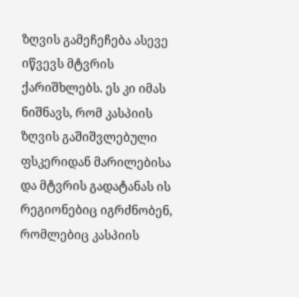ზღვის გამეჩეჩება ასევე იწვევს მტვრის ქარიშხლებს. ეს კი იმას ნიშნავს, რომ კასპიის ზღვის გაშიშვლებული ფსკერიდან მარილებისა და მტვრის გადატანას ის რეგიონებიც იგრძნობენ, რომლებიც კასპიის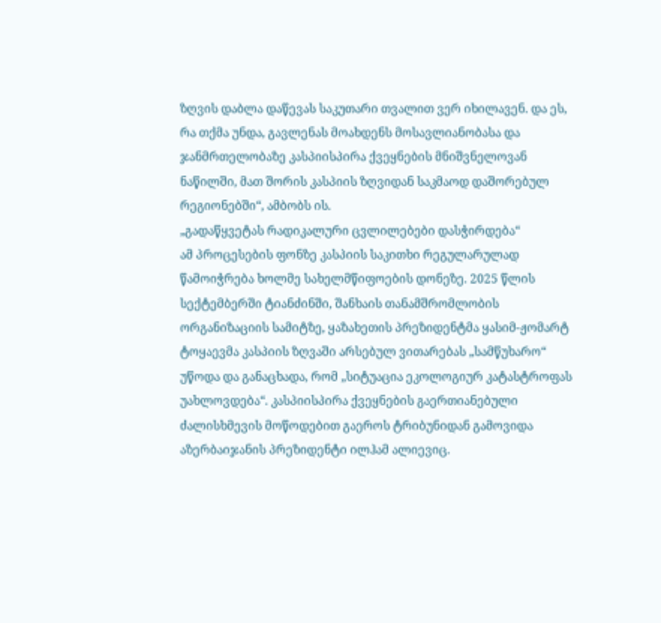ზღვის დაბლა დაწევას საკუთარი თვალით ვერ იხილავენ. და ეს, რა თქმა უნდა, გავლენას მოახდენს მოსავლიანობასა და ჯანმრთელობაზე კასპიისპირა ქვეყნების მნიშვნელოვან ნაწილში, მათ შორის კასპიის ზღვიდან საკმაოდ დაშორებულ რეგიონებში“, ამბობს ის.
„გადაწყვეტას რადიკალური ცვლილებები დასჭირდება“
ამ პროცესების ფონზე კასპიის საკითხი რეგულარულად წამოიჭრება ხოლმე სახელმწიფოების დონეზე. 2025 წლის სექტემბერში ტიანძინში, შანხაის თანამშრომლობის ორგანიზაციის სამიტზე, ყაზახეთის პრეზიდენტმა ყასიმ-ჟომარტ ტოყაევმა კასპიის ზღვაში არსებულ ვითარებას „სამწუხარო“ უწოდა და განაცხადა, რომ „სიტუაცია ეკოლოგიურ კატასტროფას უახლოვდება“. კასპიისპირა ქვეყნების გაერთიანებული ძალისხმევის მოწოდებით გაეროს ტრიბუნიდან გამოვიდა აზერბაიჯანის პრეზიდენტი ილჰამ ალიევიც.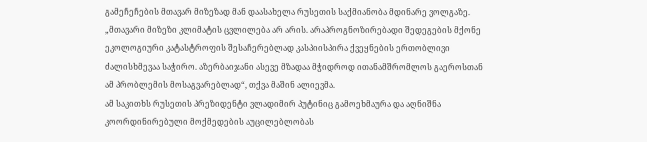გამეჩეჩების მთავარ მიზეზად მან დაასახელა რუსეთის საქმიანობა მდინარე ვოლგაზე.
„მთავარი მიზეზი კლიმატის ცვლილება არ არის. არაპროგნოზირებადი შედეგების მქონე ეკოლოგიური კატასტროფის შესაჩერებლად კასპიისპირა ქვეყნების ერთობლივი ძალისხმევაა საჭირო. აზერბაიჯანი ასევე მზადაა მჭიდროდ ითანამშრომლოს გაეროსთან ამ პრობლემის მოსაგვარებლად“, თქვა მაშინ ალიევმა.
ამ საკითხს რუსეთის პრეზიდენტი ვლადიმირ პუტინიც გამოეხმაურა და აღნიშნა კოორდინირებული მოქმედების აუცილებლობას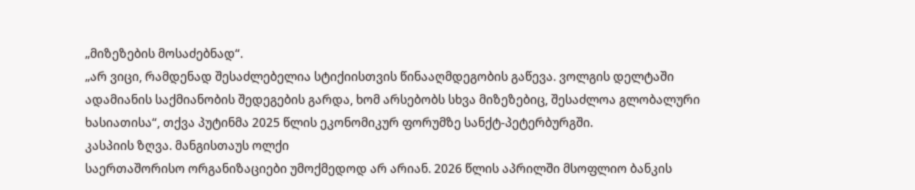„მიზეზების მოსაძებნად“.
„არ ვიცი, რამდენად შესაძლებელია სტიქიისთვის წინააღმდეგობის გაწევა. ვოლგის დელტაში ადამიანის საქმიანობის შედეგების გარდა, ხომ არსებობს სხვა მიზეზებიც, შესაძლოა გლობალური ხასიათისა“, თქვა პუტინმა 2025 წლის ეკონომიკურ ფორუმზე სანქტ-პეტერბურგში.
კასპიის ზღვა. მანგისთაუს ოლქი
საერთაშორისო ორგანიზაციები უმოქმედოდ არ არიან. 2026 წლის აპრილში მსოფლიო ბანკის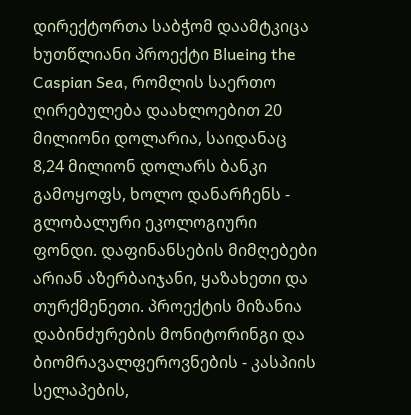დირექტორთა საბჭომ დაამტკიცა ხუთწლიანი პროექტი Blueing the Caspian Sea, რომლის საერთო ღირებულება დაახლოებით 20 მილიონი დოლარია, საიდანაც 8,24 მილიონ დოლარს ბანკი გამოყოფს, ხოლო დანარჩენს - გლობალური ეკოლოგიური ფონდი. დაფინანსების მიმღებები არიან აზერბაიჯანი, ყაზახეთი და თურქმენეთი. პროექტის მიზანია დაბინძურების მონიტორინგი და ბიომრავალფეროვნების - კასპიის სელაპების,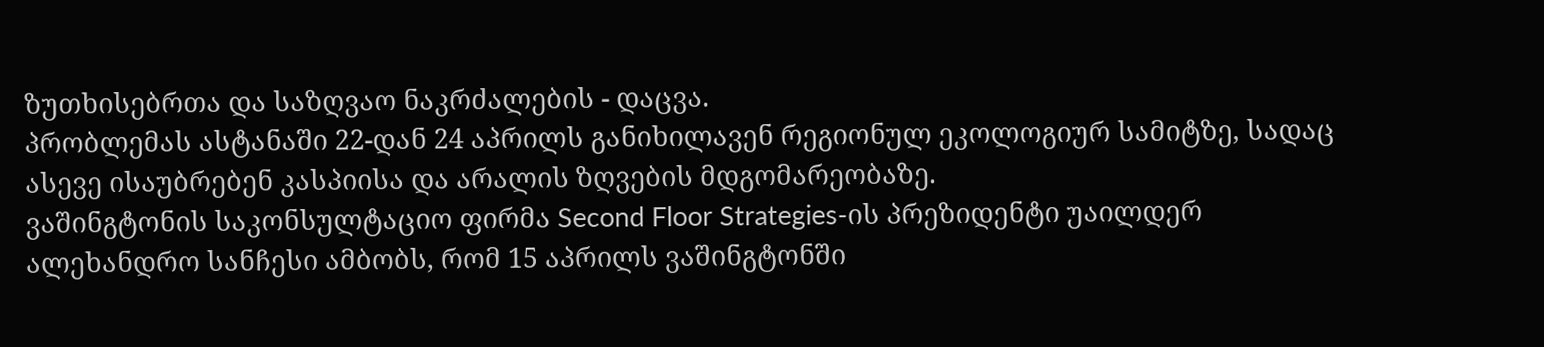ზუთხისებრთა და საზღვაო ნაკრძალების - დაცვა.
პრობლემას ასტანაში 22-დან 24 აპრილს განიხილავენ რეგიონულ ეკოლოგიურ სამიტზე, სადაც ასევე ისაუბრებენ კასპიისა და არალის ზღვების მდგომარეობაზე.
ვაშინგტონის საკონსულტაციო ფირმა Second Floor Strategies-ის პრეზიდენტი უაილდერ ალეხანდრო სანჩესი ამბობს, რომ 15 აპრილს ვაშინგტონში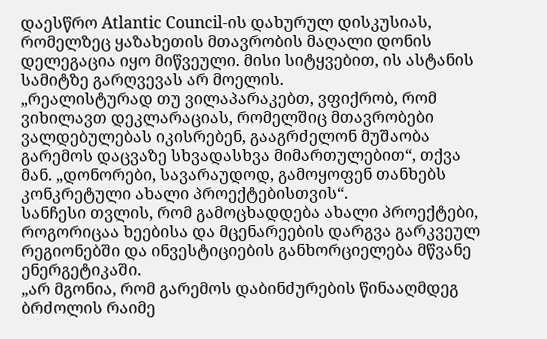დაესწრო Atlantic Council-ის დახურულ დისკუსიას, რომელზეც ყაზახეთის მთავრობის მაღალი დონის დელეგაცია იყო მიწვეული. მისი სიტყვებით, ის ასტანის სამიტზე გარღვევას არ მოელის.
„რეალისტურად თუ ვილაპარაკებთ, ვფიქრობ, რომ ვიხილავთ დეკლარაციას, რომელშიც მთავრობები ვალდებულებას იკისრებენ, გააგრძელონ მუშაობა გარემოს დაცვაზე სხვადასხვა მიმართულებით“, თქვა მან. „დონორები, სავარაუდოდ, გამოყოფენ თანხებს კონკრეტული ახალი პროექტებისთვის“.
სანჩესი თვლის, რომ გამოცხადდება ახალი პროექტები, როგორიცაა ხეებისა და მცენარეების დარგვა გარკვეულ რეგიონებში და ინვესტიციების განხორციელება მწვანე ენერგეტიკაში.
„არ მგონია, რომ გარემოს დაბინძურების წინააღმდეგ ბრძოლის რაიმე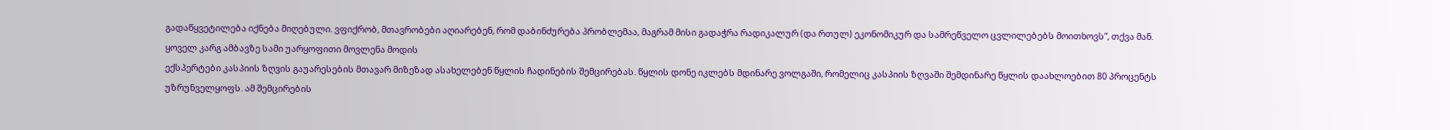გადაწყვეტილება იქნება მიღებული. ვფიქრობ, მთავრობები აღიარებენ, რომ დაბინძურება პრობლემაა, მაგრამ მისი გადაჭრა რადიკალურ (და რთულ) ეკონომიკურ და სამრეწველო ცვლილებებს მოითხოვს“, თქვა მან.
ყოველ კარგ ამბავზე სამი უარყოფითი მოვლენა მოდის
ექსპერტები კასპიის ზღვის გაუარესების მთავარ მიზეზად ასახელებენ წყლის ჩადინების შემცირებას. წყლის დონე იკლებს მდინარე ვოლგაში, რომელიც კასპიის ზღვაში შემდინარე წყლის დაახლოებით 80 პროცენტს უზრუნველყოფს. ამ შემცირების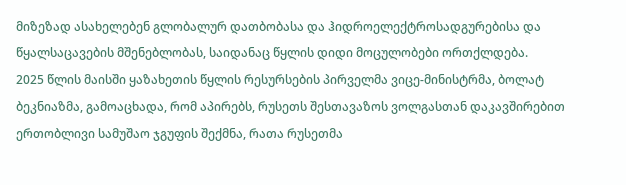მიზეზად ასახელებენ გლობალურ დათბობასა და ჰიდროელექტროსადგურებისა და წყალსაცავების მშენებლობას, საიდანაც წყლის დიდი მოცულობები ორთქლდება.
2025 წლის მაისში ყაზახეთის წყლის რესურსების პირველმა ვიცე-მინისტრმა, ბოლატ ბეკნიაზმა, გამოაცხადა, რომ აპირებს, რუსეთს შესთავაზოს ვოლგასთან დაკავშირებით ერთობლივი სამუშაო ჯგუფის შექმნა, რათა რუსეთმა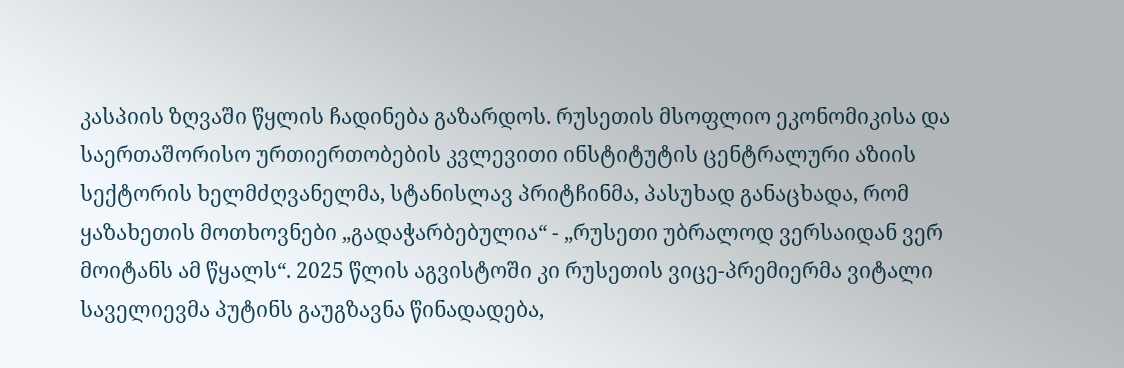კასპიის ზღვაში წყლის ჩადინება გაზარდოს. რუსეთის მსოფლიო ეკონომიკისა და საერთაშორისო ურთიერთობების კვლევითი ინსტიტუტის ცენტრალური აზიის სექტორის ხელმძღვანელმა, სტანისლავ პრიტჩინმა, პასუხად განაცხადა, რომ ყაზახეთის მოთხოვნები „გადაჭარბებულია“ - „რუსეთი უბრალოდ ვერსაიდან ვერ მოიტანს ამ წყალს“. 2025 წლის აგვისტოში კი რუსეთის ვიცე-პრემიერმა ვიტალი საველიევმა პუტინს გაუგზავნა წინადადება,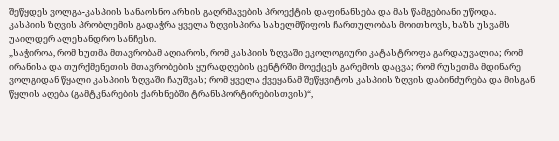შეწყდეს ვოლგა-კასპიის სანაოსნო არხის გაღრმავების პროექტის დაფინანსება და მას წამგებიანი უწოდა.
კასპიის ზღვის პრობლემის გადაჭრა ყველა ზღვისპირა სახელმწიფოს ჩართულობას მოითხოვს, ხაზს უსვამს უაილდერ ალეხანდრო სანჩესი.
„საჭიროა, რომ ხუთმა მთავრობამ აღიაროს, რომ კასპიის ზღვაში ეკოლოგიური კატასტროფა გარდაუვალია; რომ ირანისა და თურქმენეთის მთავრობების ყურადღების ცენტრში მოექცეს გარემოს დაცვა; რომ რუსეთმა მდინარე ვოლგიდან წყალი კასპიის ზღვაში ჩაუშვას; რომ ყველა ქვეყანამ შეწყვიტოს კასპიის ზღვის დაბინძურება და მისგან წყლის აღება (გამტკნარების ქარხნებში ტრანსპორტირებისთვის)“,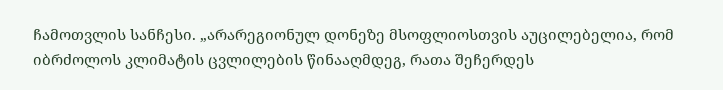ჩამოთვლის სანჩესი. „არარეგიონულ დონეზე მსოფლიოსთვის აუცილებელია, რომ იბრძოლოს კლიმატის ცვლილების წინააღმდეგ, რათა შეჩერდეს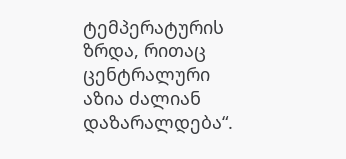ტემპერატურის ზრდა, რითაც ცენტრალური აზია ძალიან დაზარალდება“.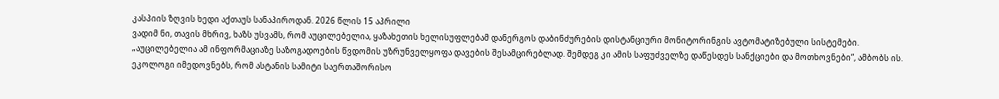კასპიის ზღვის ხედი აქთაუს სანაპიროდან. 2026 წლის 15 აპრილი
ვადიმ ნი, თავის მხრივ, ხაზს უსვამს, რომ აუცილებელია, ყაზახეთის ხელისუფლებამ დანერგოს დაბინძურების დისტანციური მონიტორინგის ავტომატიზებული სისტემები.
„აუცილებელია ამ ინფორმაციაზე საზოგადოების წვდომის უზრუნველყოფა დავების შესამცირებლად. შემდეგ კი ამის საფუძველზე დაწესდეს სანქციები და მოთხოვნები“, ამბობს ის.
ეკოლოგი იმედოვნებს, რომ ასტანის სამიტი საერთაშორისო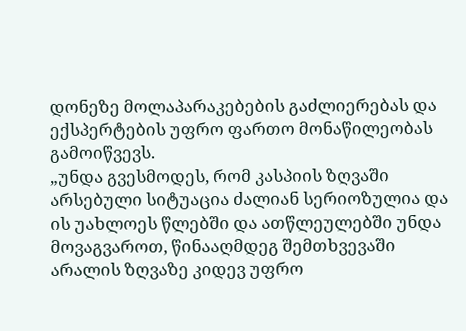დონეზე მოლაპარაკებების გაძლიერებას და ექსპერტების უფრო ფართო მონაწილეობას გამოიწვევს.
„უნდა გვესმოდეს, რომ კასპიის ზღვაში არსებული სიტუაცია ძალიან სერიოზულია და ის უახლოეს წლებში და ათწლეულებში უნდა მოვაგვაროთ, წინააღმდეგ შემთხვევაში არალის ზღვაზე კიდევ უფრო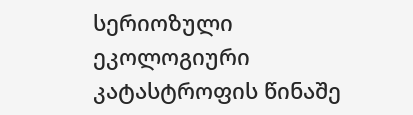სერიოზული ეკოლოგიური კატასტროფის წინაშე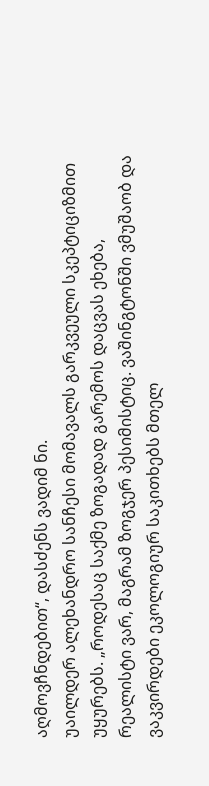აღმოვჩნდებით“, დასძენს ვადიმ ნი.
უაილდერ ალეხანდრო სანჩესი მომავალს გარკვეული სკეპტიციზმით უყურებს. „როდესაც საქმე ზოგადად გარემოს დაცვას ეხება, რეალისტი ვარ, მაგრამ ზოგჯერ პესიმისტიც. ვაშინგტონში ვმუშაობ და ვაკვირდები ეკოლოგიურ საკითხებს მთელ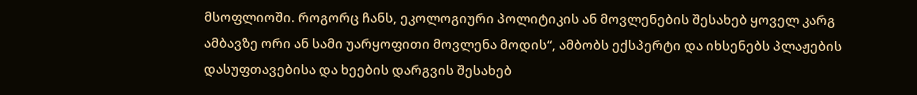მსოფლიოში. როგორც ჩანს, ეკოლოგიური პოლიტიკის ან მოვლენების შესახებ ყოველ კარგ ამბავზე ორი ან სამი უარყოფითი მოვლენა მოდის“, ამბობს ექსპერტი და იხსენებს პლაჟების დასუფთავებისა და ხეების დარგვის შესახებ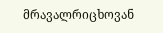მრავალრიცხოვან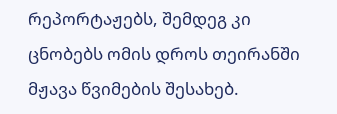რეპორტაჟებს, შემდეგ კი ცნობებს ომის დროს თეირანში მჟავა წვიმების შესახებ.